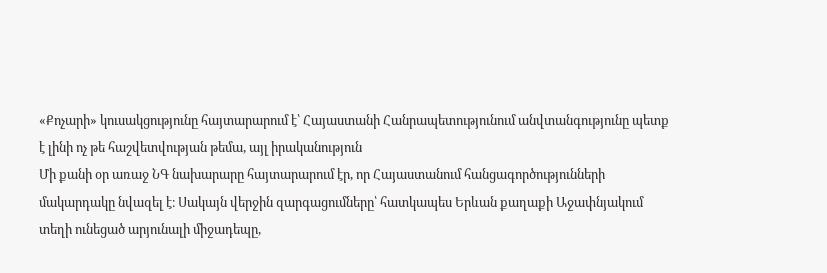«Քոչարի» կուսակցությունը հայտարարում է՝ Հայաստանի Հանրապետությունում անվտանգությունը պետք է լինի ոչ թե հաշվետվության թեմա, այլ իրականություն
Մի քանի օր առաջ ՆԳ նախարարը հայտարարում էր, որ Հայաստանում հանցագործությունների մակարդակը նվազել է։ Սակայն վերջին զարգացումները՝ հատկապես Երևան քաղաքի Աջափնյակում տեղի ունեցած արյունալի միջադեպը,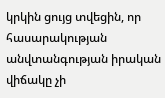կրկին ցույց տվեցին, որ հասարակության անվտանգության իրական վիճակը չի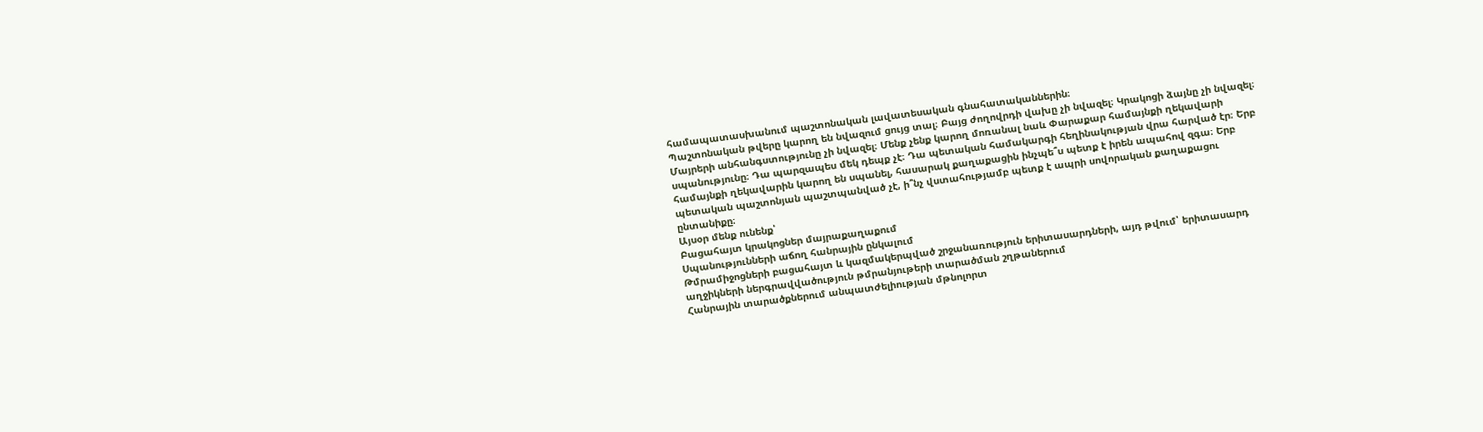համապատասխանում պաշտոնական լավատեսական գնահատականներին։
Պաշտոնական թվերը կարող են նվազում ցույց տալ։ Բայց ժողովրդի վախը չի նվազել։ Կրակոցի ձայնը չի նվազել։ Մայրերի անհանգստությունը չի նվազել։ Մենք չենք կարող մոռանալ նաև Փարաքար համայնքի ղեկավարի սպանությունը։ Դա պարզապես մեկ դեպք չէ։ Դա պետական համակարգի հեղինակության վրա հարված էր։ Երբ համայնքի ղեկավարին կարող են սպանել, հասարակ քաղաքացին ինչպե՞ս պետք է իրեն ապահով զգա։ Երբ պետական պաշտոնյան պաշտպանված չէ, ի՞նչ վստահությամբ պետք է ապրի սովորական քաղաքացու ընտանիքը։
Այսօր մենք ունենք՝
Բացահայտ կրակոցներ մայրաքաղաքում
Սպանությունների աճող հանրային ընկալում
Թմրամիջոցների բացահայտ և կազմակերպված շրջանառություն երիտասարդների, այդ թվում՝ երիտասարդ աղջիկների ներգրավվածություն թմրանյութերի տարածման շղթաներում
Հանրային տարածքներում անպատժելիության մթնոլորտ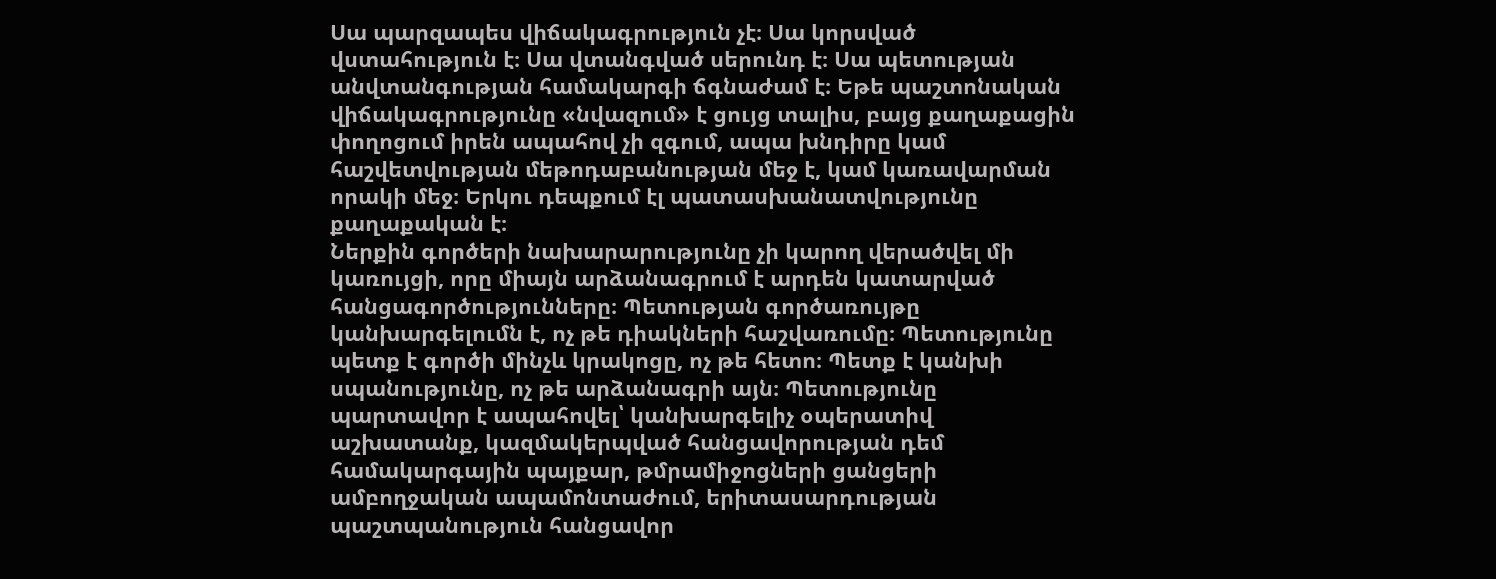Սա պարզապես վիճակագրություն չէ։ Սա կորսված վստահություն է։ Սա վտանգված սերունդ է։ Սա պետության անվտանգության համակարգի ճգնաժամ է։ Եթե պաշտոնական վիճակագրությունը «նվազում» է ցույց տալիս, բայց քաղաքացին փողոցում իրեն ապահով չի զգում, ապա խնդիրը կամ հաշվետվության մեթոդաբանության մեջ է, կամ կառավարման որակի մեջ։ Երկու դեպքում էլ պատասխանատվությունը քաղաքական է։
Ներքին գործերի նախարարությունը չի կարող վերածվել մի կառույցի, որը միայն արձանագրում է արդեն կատարված հանցագործությունները։ Պետության գործառույթը կանխարգելումն է, ոչ թե դիակների հաշվառումը։ Պետությունը պետք է գործի մինչև կրակոցը, ոչ թե հետո։ Պետք է կանխի սպանությունը, ոչ թե արձանագրի այն։ Պետությունը պարտավոր է ապահովել՝ կանխարգելիչ օպերատիվ աշխատանք, կազմակերպված հանցավորության դեմ համակարգային պայքար, թմրամիջոցների ցանցերի ամբողջական ապամոնտաժում, երիտասարդության պաշտպանություն հանցավոր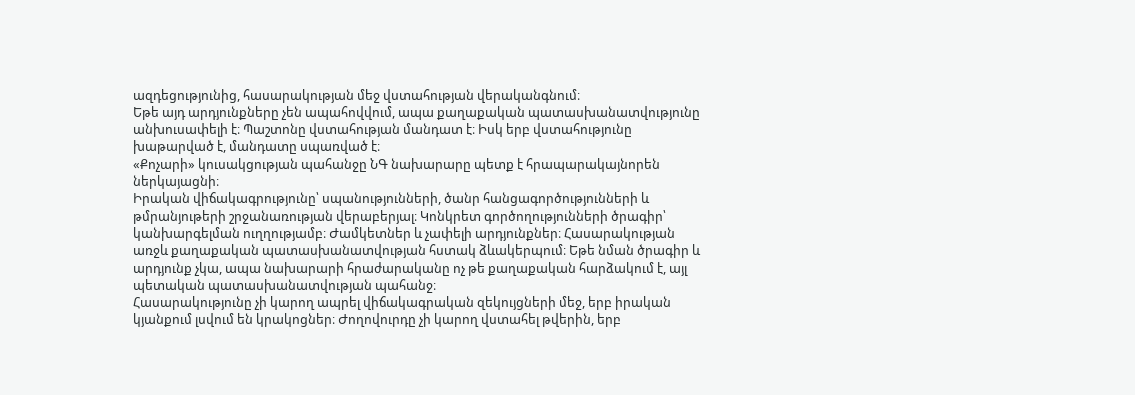ազդեցությունից, հասարակության մեջ վստահության վերականգնում։
Եթե այդ արդյունքները չեն ապահովվում, ապա քաղաքական պատասխանատվությունը անխուսափելի է։ Պաշտոնը վստահության մանդատ է։ Իսկ երբ վստահությունը խաթարված է, մանդատը սպառված է։
«Քոչարի» կուսակցության պահանջը ՆԳ նախարարը պետք է հրապարակայնորեն ներկայացնի։
Իրական վիճակագրությունը՝ սպանությունների, ծանր հանցագործությունների և թմրանյութերի շրջանառության վերաբերյալ։ Կոնկրետ գործողությունների ծրագիր՝ կանխարգելման ուղղությամբ։ Ժամկետներ և չափելի արդյունքներ։ Հասարակության առջև քաղաքական պատասխանատվության հստակ ձևակերպում։ Եթե նման ծրագիր և արդյունք չկա, ապա նախարարի հրաժարականը ոչ թե քաղաքական հարձակում է, այլ պետական պատասխանատվության պահանջ։
Հասարակությունը չի կարող ապրել վիճակագրական զեկույցների մեջ, երբ իրական կյանքում լսվում են կրակոցներ։ Ժողովուրդը չի կարող վստահել թվերին, երբ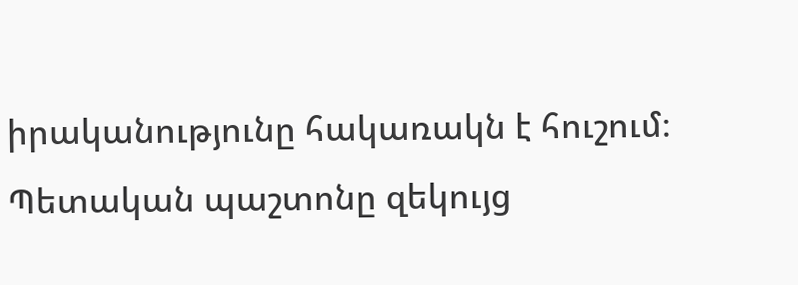իրականությունը հակառակն է հուշում։ Պետական պաշտոնը զեկույց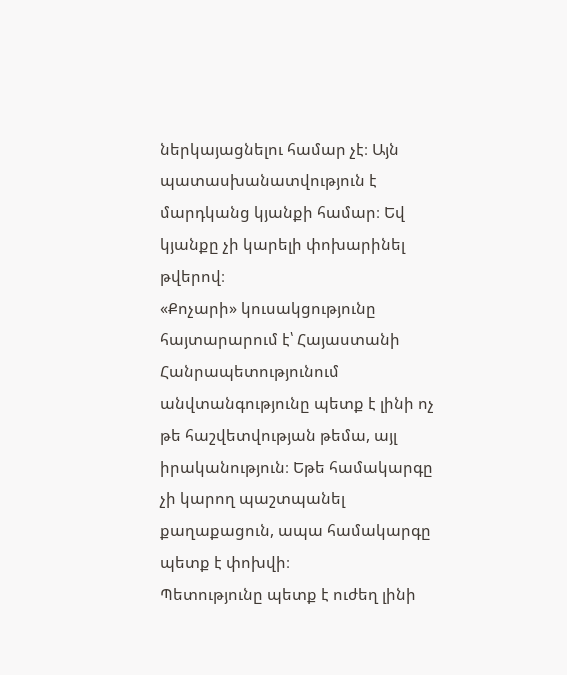ներկայացնելու համար չէ։ Այն պատասխանատվություն է մարդկանց կյանքի համար։ Եվ կյանքը չի կարելի փոխարինել թվերով։
«Քոչարի» կուսակցությունը հայտարարում է՝ Հայաստանի Հանրապետությունում անվտանգությունը պետք է լինի ոչ թե հաշվետվության թեմա, այլ իրականություն։ Եթե համակարգը չի կարող պաշտպանել քաղաքացուն, ապա համակարգը պետք է փոխվի։
Պետությունը պետք է ուժեղ լինի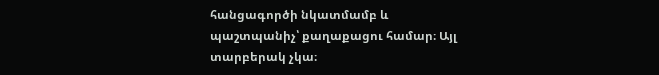հանցագործի նկատմամբ և պաշտպանիչ՝ քաղաքացու համար։ Այլ տարբերակ չկա։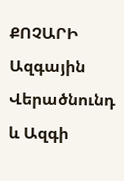ՔՈՉԱՐԻ Ազգային Վերածնունդ և Ազգի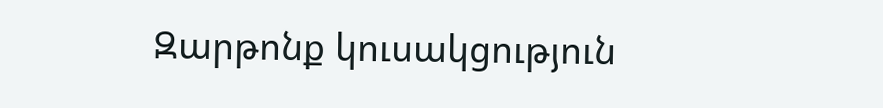Զարթոնք կուսակցություն